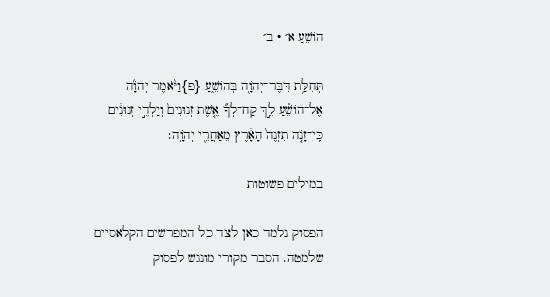הוֹשֵׁעַ א׳ · ב׳

תְּחִלַּ֥ת דִּבֶּר־יְהֹוָ֖ה בְּהוֹשֵׁ֑עַ {פ}וַיֹּ֨אמֶר יְהֹוָ֜ה אֶל־הוֹשֵׁ֗עַ לֵ֣ךְ קַח־לְךָ֞ אֵ֤שֶׁת זְנוּנִים֙ וְיַלְדֵ֣י זְנוּנִ֔ים כִּֽי־זָנֹ֤ה תִזְנֶה֙ הָאָ֔רֶץ מֵאַחֲרֵ֖י יְהֹוָֽה׃

במילים פשוטות

הפסוק נלמד כאן לצד כל המפרשים הקלאסיים שלמטה. הסבר מקורי מונגש לפסוק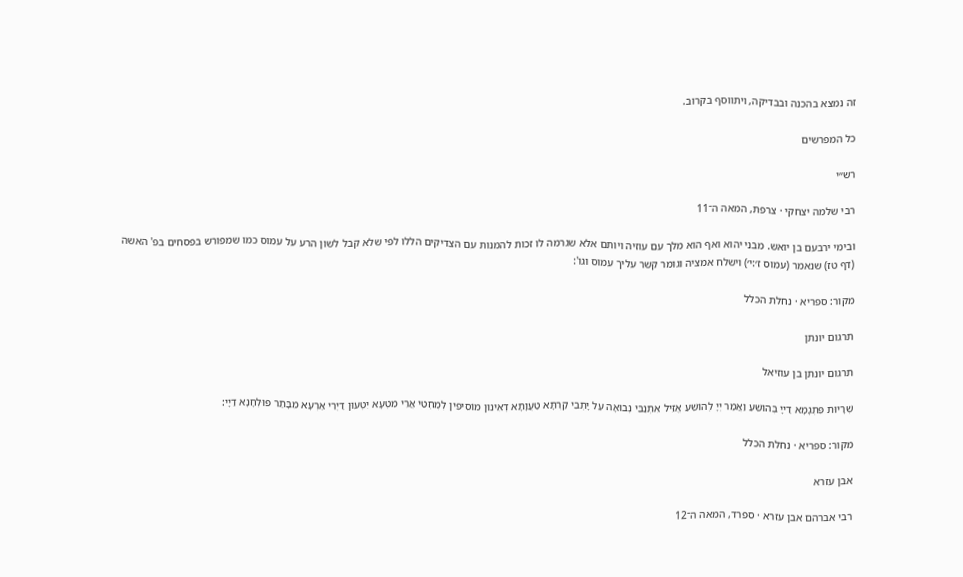זה נמצא בהכנה ובבדיקה, ויתווסף בקרוב.

כל המפרשים

רש״י

רבי שלמה יצחקי · צרפת, המאה ה־11

ובימי ירבעם בן יואש. מבני יהוא ואף הוא מלך עם עוזיה ויותם אלא שגרמה לו זכות להמנות עם הצדיקים הללו לפי שלא קבל לשון הרע על עמוס כמו שמפורש בפסחים בפ' האשה (דף טז) שנאמר (עמוס ז׳:י׳) וישלח אמציה וגומר קשר עליך עמוס וגו':

מקור: ספריא · נחלת הכלל

תרגום יונתן

תרגום יונתן בן עוזיאל

שְׁרָיוּת פִּתְגָמָא דַייָ בְּהוֹשֵׁעַ וַאֲמַר יְיָ לְהוֹשֵׁעַ אֱזֵיל אִתְנַבֵּי נְבוּאָה עַל יָתְבֵי קַרְתָּא טַעֲוָתָא דְאִינוּן מוֹסִיפִין לְמֶחְטֵי אֲרֵי מִטְעָא יִטְעוּן דַיְרֵי אַרְעָא מִבָּתַר פּוּלְחָנָא דַיָי:

מקור: ספריא · נחלת הכלל

אבן עזרא

רבי אברהם אבן עזרא · ספרד, המאה ה־12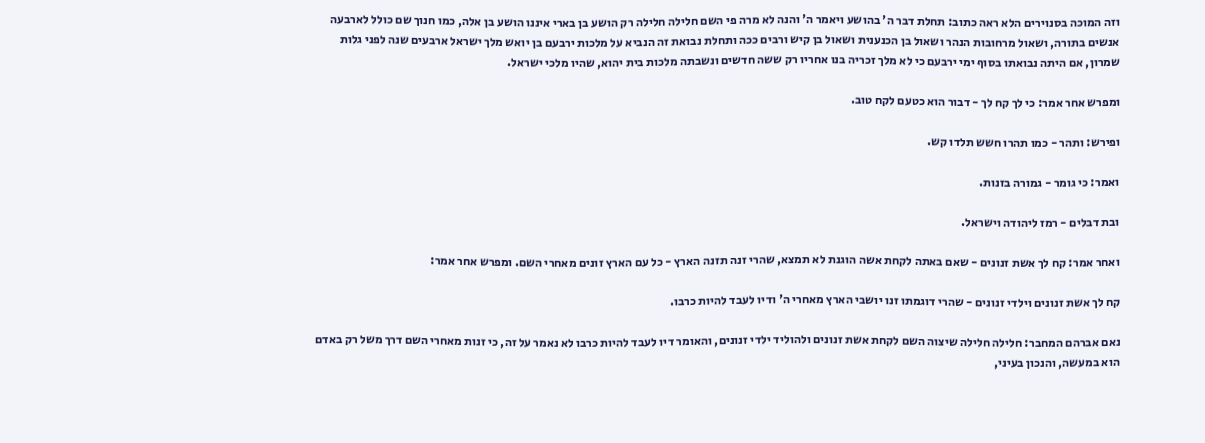וזה המוכה בסנוירים הלא ראה כתוב: תחלת דבר ה' בהושע ויאמר ה' והנה לא מרה פי השם חלילה חלילה רק הושע בן בארי איננו הושע בן אלה, כמו חנוך שם כולל לארבעה אנשים בתורה, ושאול מרחובות הנהר ושאול בן הכנענית ושאול בן קיש ורבים ככה ותחלת נבואת זה הנביא על מלכות ירבעם בן יואש מלך ישראל ארבעים שנה לפני גלות שמרון, אם היתה נבואתו בסוף ימי ירבעם כי לא מלך זכריה בנו אחריו רק ששה חדשים ונשבתה מלכות בית יהוא, שהיו מלכי ישראל.

ומפרש אחר אמר: כי לך קח לך - דבור הוא כטעם לקח טוב.

ופירש: ותהר - כמו תהרו חשש תלדו קש.

ואמר: כי גומר - גמורה בזנות.

ובת דבלים - רמז ליהודה וישראל.

ואחר אמר: קח לך אשת זנונים - שאם באתה לקחת אשה הוגנת לא תמצא, שהרי זנה תזנה הארץ - כל עם הארץ זונים מאחרי השם. ומפרש אחר אמר:

קח לך אשת זנונים וילדי זנונים - שהרי דוגמתו זנו יושבי הארץ מאחרי ה' ודיו לעבד להיות כרבו.

נאם אברהם המחבר: חלילה חלילה שיצוה השם לקחת אשת זנונים ולהוליד ילדי זנונים, והאומר דיו לעבד להיות כרבו לא נאמר על זה, כי זנות מאחרי השם דרך משל רק באדם הוא במעשה, והנכון בעיני,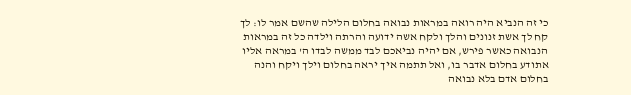כי זה הנביא היה רואה במראות נבואה בחלום הלילה שהשם אמר לו: לך קח לך אשת זנונים והלך ולקח אשה ידועה והרתה וילדה כל זה במראות הנבואה כאשר פירש, אם יהיה נביאכם לבד ממשה לבדו ה' במראה אליו אתודע בחלום אדבר בו, ואל תתמה איך יראה בחלום וילך ויקח והנה בחלום אדם בלא נבואה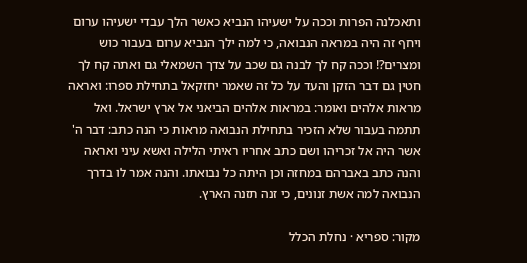ותאכלנה הפרות וככה על ישעיהו הנביא כאשר הלך עבדי ישעיהו ערום ויחף זה היה במראה הנבואה, כי למה ילך הנביא ערום בעבור כוש ומצרים?! וככה קח לך לבנה גם שכב על צדך השמאלי גם ואתה קח לך חטין גם דבר הזקן והעד על כל זה שאמר יחזקאל בתחילת ספרו: ואראה מראות אלהים ואומר: במראות אלהים הביאני אל ארץ ישראל. ואל תתמה בעבור שלא הזכיר בתחילת הנבואה מראות כי הנה כתב: דבר ה' אשר היה אל זכריהו ושם כתב אחריו ראיתי הלילה ואשא עיני ואראה והנה כתב באברהם במחזה וכן היתה כל נבואתו. והנה אמר לו בדרך הנבואה למה אשת זנונים, כי זנה תזנה הארץ.

מקור: ספריא · נחלת הכלל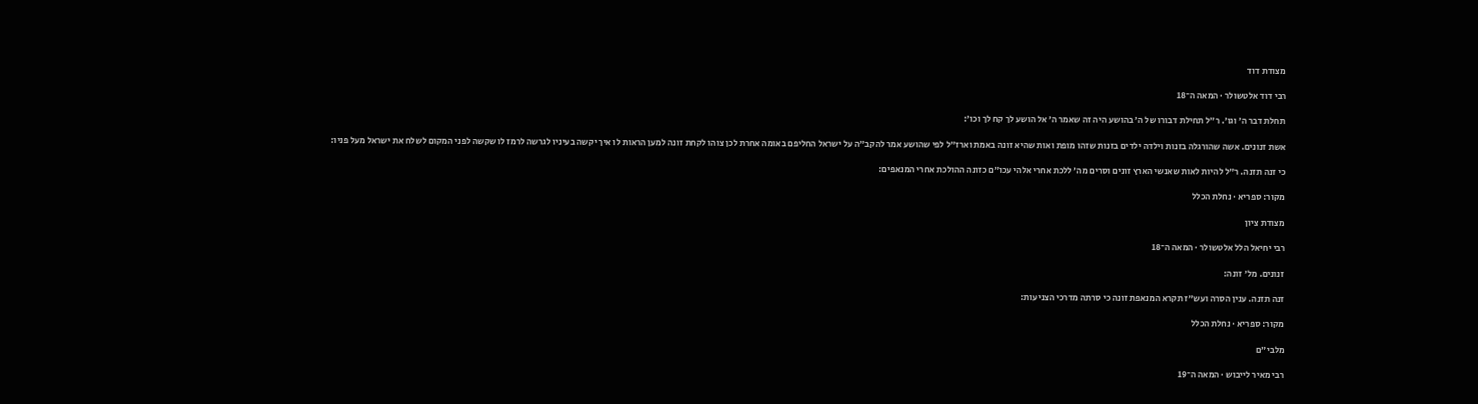מצודת דוד

רבי דוד אלטשולר · המאה ה־18

תחלת דבר ה׳ וגו׳. ר״ל תחילת דבורו של ה׳ בהושע היה זה שאמר ה׳ אל הושע לך קח לך וכו׳:

אשת זנונים. אשה שהורגלה בזנות וילדה ילדים בזנות שזהו מופת ואות שהיא זונה באמת וארז״ל לפי שהושע אמר להקב״ה על ישראל החליפם באומה אחרת לכן צוהו לקחת זונה למען הראות לו איך יקשה בעיניו לגרשה לרמז לו שקשה לפני המקום לשלח את ישראל מעל פניו:

כי זנה תזנה. ר״ל להיות לאות שאנשי הארץ זונים וסרים מה׳ ללכת אחרי אלהי עכו״ם כזונה ההולכת אחרי המנאפים:

מקור: ספריא · נחלת הכלל

מצודת ציון

רבי יחיאל הלל אלטשולר · המאה ה־18

זנונים. מל׳ זונה:

זנה תזנה. ענין הסרה ועש״ז תקרא המנאפת זונה כי סרתה מדרכי הצניעות:

מקור: ספריא · נחלת הכלל

מלבי״ם

רבי מאיר לייבוש · המאה ה־19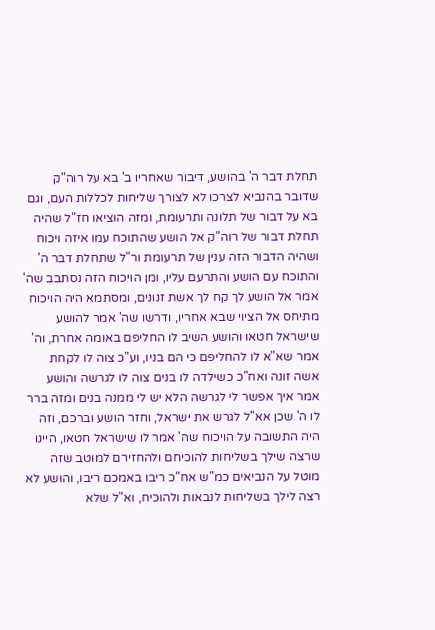תחלת דבר ה' בהושע, דיבור שאחריו ב' בא על רוה"ק שדובר בהנביא לצרכו לא לצורך שליחות לכללות העם, וגם בא על דבור של תלונה ותרעומת, ומזה הוציאו חז"ל שהיה תחלת דבור של רוה"ק אל הושע שהתוכח עמו איזה ויכוח ושהיה הדבור הזה ענין של תרעומת ור"ל שתחלת דבר ה' והתוכח עם הושע והתרעם עליו, ומן הויכוח הזה נסתבב שה' אמר אל הושע לך קח לך אשת זנונים, ומסתמא היה הויכוח מתיחס אל הציוי שבא אחריו, ודרשו שה' אמר להושע שישראל חטאו והושע השיב לו החליפם באומה אחרת, וה' אמר שא"א לו להחליפם כי הם בניו, וע"כ צוה לו לקחת אשה זונה ואח"כ כשילדה לו בנים צוה לו לגרשה והושע אמר איך אפשר לי לגרשה הלא יש לי ממנה בנים ומזה ברר לו ה' שכן אא"ל לגרש את ישראל, וחזר הושע וברכם, וזה היה התשובה על הויכוח שה' אמר לו שישראל חטאו, היינו שרצה שילך בשליחות להוכיחם ולהחזירם למוטב שזה מוטל על הנביאים כמ"ש אח"כ ריבו באמכם ריבו, והושע לא רצה לילך בשליחות לנבאות ולהוכיח, וא"ל שלא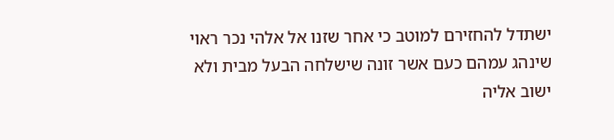ישתדל להחזירם למוטב כי אחר שזנו אל אלהי נכר ראוי שינהג עמהם כעם אשר זונה שישלחה הבעל מבית ולא ישוב אליה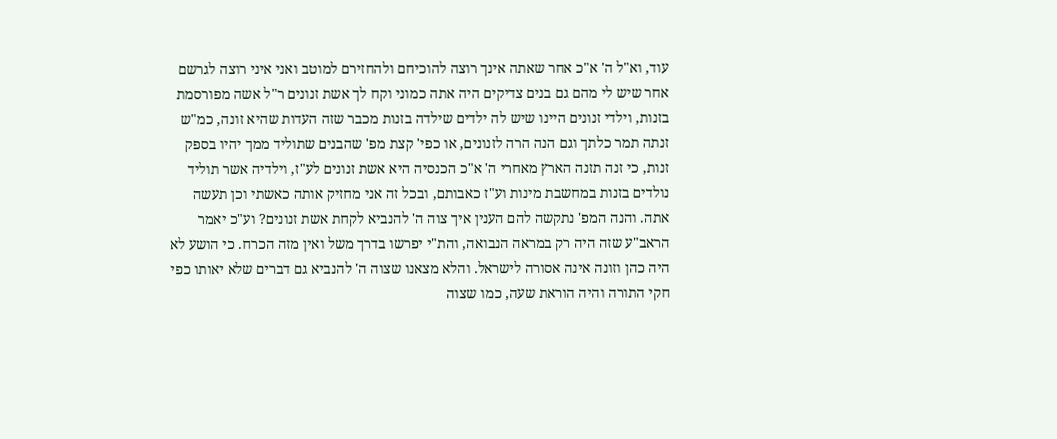עוד, וא"ל ה' א"כ אחר שאתה אינך רוצה להוכיחם ולהחזירם למוטב ואני איני רוצה לגרשם אחר שיש לי מהם גם בנים צדיקים היה אתה כמוני וקח לך אשת זנונים ר"ל אשה מפורסמת בזנות, וילדי זנונים היינו שיש לה ילדים שילדה בזנות מכבר שזה העדות שהיא זונה, כמ"ש זנתה תמר כלתך וגם הנה הרה לזנונים, או כפי' קצת מפ' שהבנים שתוליד ממך יהיו בספק זנות, כי זנה תזנה הארץ מאחרי ה' א"כ הכנסיה היא אשת זנונים לע"ז, וילדיה אשר תוליד נולדים בזנות במחשבת מינות וע"ז כאבותם, ובכל זה אני מחזיק אותה כאשתי וכן תעשה אתה. והנה המפ' נתקשה להם הענין איך צוה ה' להנביא לקחת אשת זנונים? וע"כ יאמר הראב"ע שזה היה רק במראה הנבואה, והת"י יפרשו בדרך משל ואין מזה הכרח. כי הושע לא היה כהן וזונה אינה אסורה לישראל. והלא מצאנו שצוה ה' להנביא גם דברים שלא יאותו כפי חקי התורה והיה הוראת שעה, כמו שצוה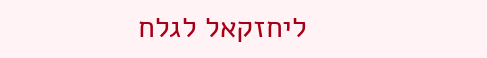ליחזקאל לגלח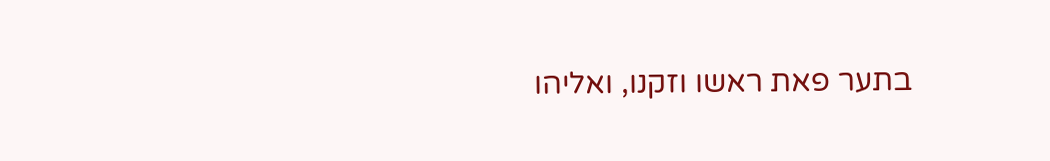בתער פאת ראשו וזקנו, ואליהו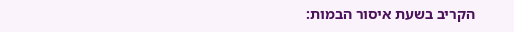הקריב בשעת איסור הבמות: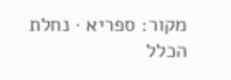מקור: ספריא · נחלת הכלל